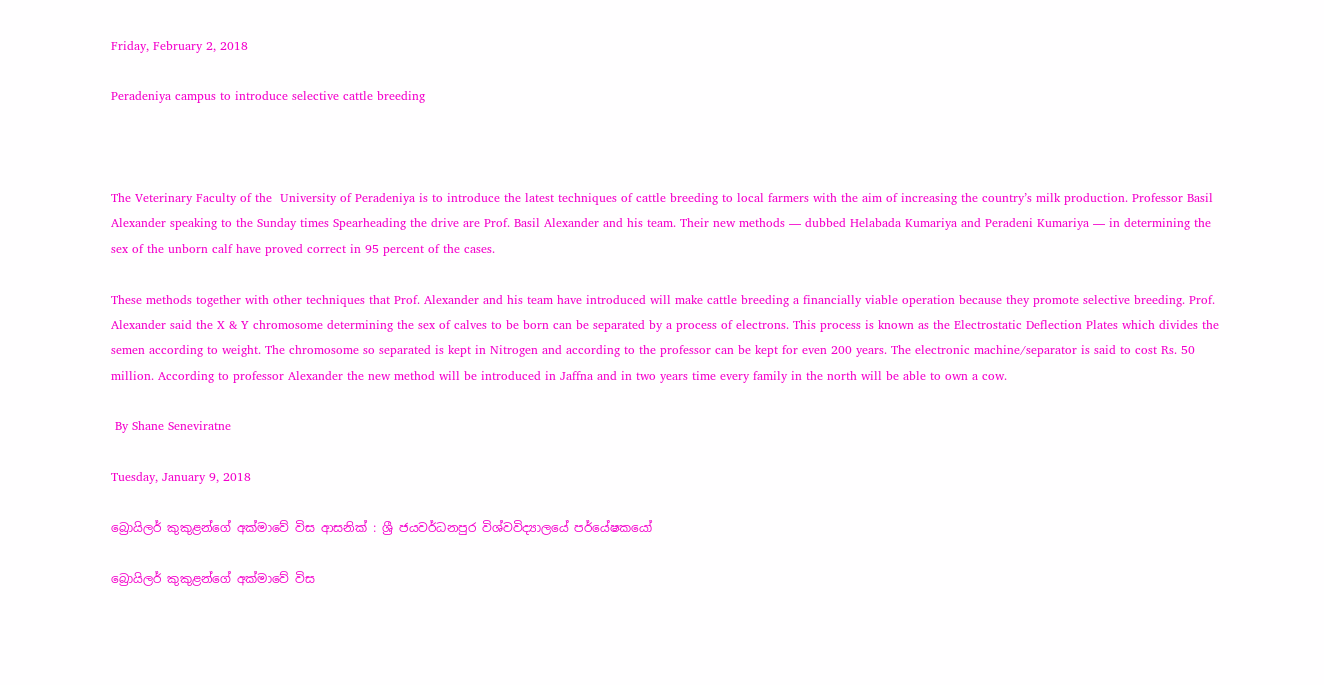Friday, February 2, 2018

Peradeniya campus to introduce selective cattle breeding



The Veterinary Faculty of the  University of Peradeniya is to introduce the latest techniques of cattle breeding to local farmers with the aim of increasing the country’s milk production. Professor Basil Alexander speaking to the Sunday times Spearheading the drive are Prof. Basil Alexander and his team. Their new methods — dubbed Helabada Kumariya and Peradeni Kumariya — in determining the sex of the unborn calf have proved correct in 95 percent of the cases.

These methods together with other techniques that Prof. Alexander and his team have introduced will make cattle breeding a financially viable operation because they promote selective breeding. Prof. Alexander said the X & Y chromosome determining the sex of calves to be born can be separated by a process of electrons. This process is known as the Electrostatic Deflection Plates which divides the semen according to weight. The chromosome so separated is kept in Nitrogen and according to the professor can be kept for even 200 years. The electronic machine/separator is said to cost Rs. 50 million. According to professor Alexander the new method will be introduced in Jaffna and in two years time every family in the north will be able to own a cow.

 By Shane Seneviratne

Tuesday, January 9, 2018

බ්‍රොයිලර් කුකුළන්ගේ අක්මාවේ විස ආසනික් : ශ්‍රී ජයවර්ධනපුර විශ්වවිද්‍යාලයේ පර්යේෂකයෝ

බ්‍රොයිලර් කුකුළන්ගේ අක්මාවේ විස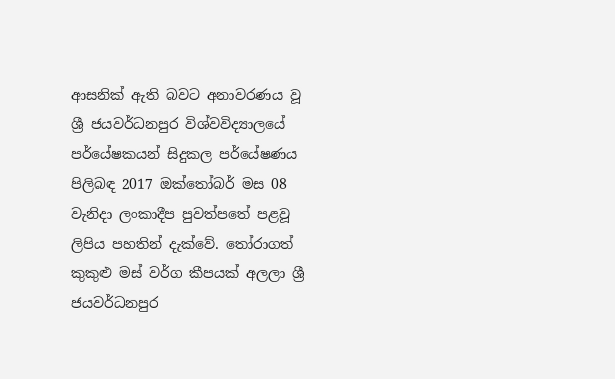ආසනික් ඇති බවට අනාවරණය වූ ශ්‍රී ජයවර්ධනපුර විශ්වවිද්‍යාලයේ පර්යේෂකයන් සිදුකල පර්යේෂණය පිලිබඳ 2017 ඔක්තෝබර් මස 08 වැනිදා ලංකාදීප පුවත්පතේ පළවූ ලිපිය පහතින් දැක්වේ. තෝරාගත් කුකුළු මස් වර්ග කීපයක් අලලා ශ්‍රී ජයවර්ධනපුර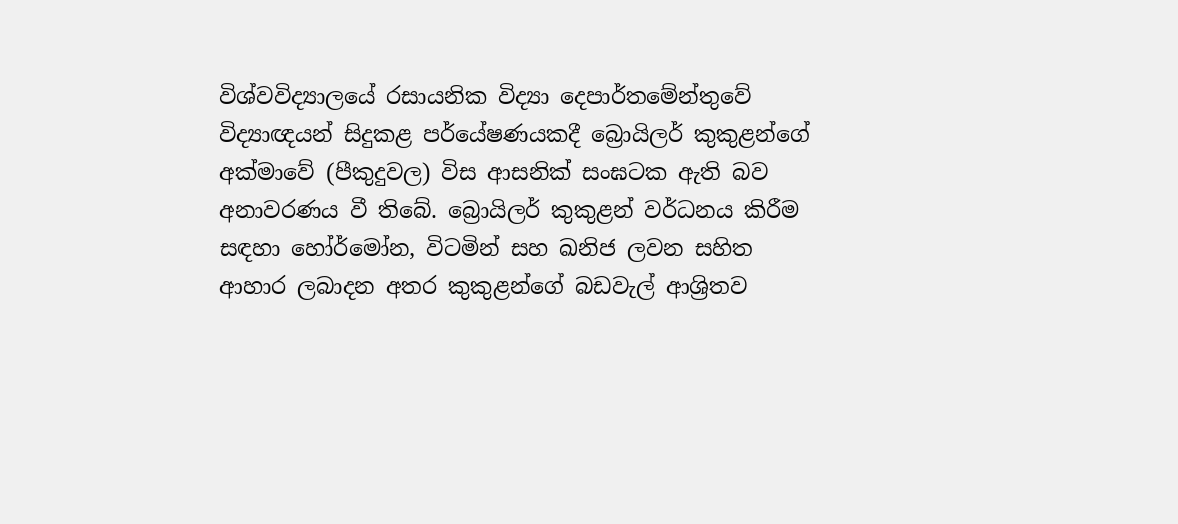විශ්වවිද්‍යාලයේ රසායනික විද්‍යා දෙපාර්තමේන්තුවේ විද්‍යාඥයන් සිදුකළ පර්යේෂණයකදී බ්‍රොයිලර් කුකුළන්ගේ අක්මාවේ (පීකුදුවල) විස ආසනික් සංඝටක ඇති බව අනාවරණය වී තිබේ. බ්‍රොයිලර් කුකුළන් වර්ධනය කිරීම සඳහා හෝර්මෝන, විටමින් සහ ඛනිජ ලවන සහිත ආහාර ලබාදන අතර කුකුළන්ගේ බඩවැල් ආශ්‍රිතව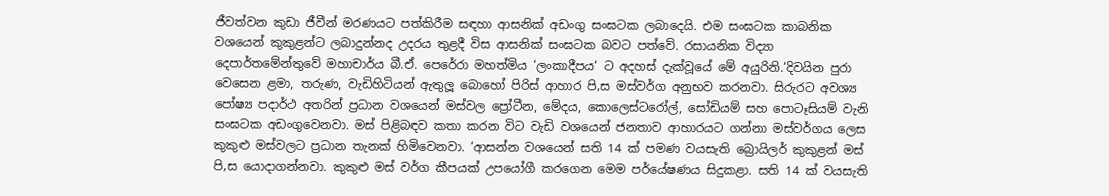ජීවත්වන කුඩා ජීවීන් මරණයට පත්කිරීම සඳහා ආසනික් අඩංගු සංඝටක ලබාදෙයි. එම සංඝටක කාබනික වශයෙන් කුකුළන්ට ලබාදුන්නද උදරය තුළදී විස ආසනික් සංඝටක බවට පත්වේ. රසායනික විද්‍යා දෙපාර්තමේන්තුවේ මහාචාර්ය බී.ඒ. පෙරේරා මහත්මිය ‘ලංකාදීපය‘ ට අදහස් දැක්වූයේ මේ අයුරිනි.‘දිවයින පුරා වෙසෙන ළමා, තරුණ, වැඩිහිටියන් ඇතුලූ බොහෝ පිරිස් ආහාර පි‚ස මස්වර්ග අනුභව කරනවා. සිරුරට අවශ්‍ය පෝෂ්‍ය පදාර්ථ අතරින් ප්‍රධාන වශයෙන් මස්වල ප්‍රෝටීන, මේදය, කොලෙස්ටරෝල්, සෝඩියම් සහ පොටෑසියම් වැනි සංඝටක අඩංගුවෙනවා. මස් පිළිබඳව කතා කරන විට වැඩි වශයෙන් ජනතාව ආහාරයට ගන්නා මස්වර්ගය ලෙස කුකුළු මස්වලට ප්‍රධාන තැනක් හිමිවෙනවා. ‘ආසන්න වශයෙන් සති 14 ක් පමණ වයසැති බ්‍රොයිලර් කුකුළන් මස් පි‚ස යොදාගන්නවා. කුකුළු මස් වර්ග කීපයක් උපයෝගී කරගෙන මෙම පර්යේෂණය සිදුකළා. සති 14 ක් වයසැති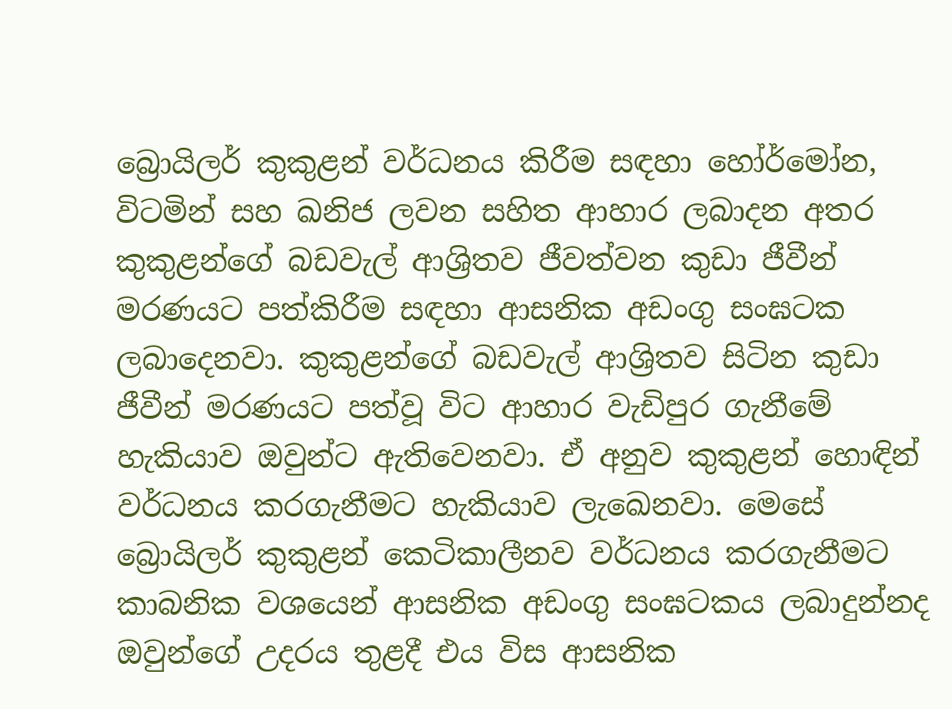බ්‍රොයිලර් කුකුළන් වර්ධනය කිරීම සඳහා හෝර්මෝන, විටමින් සහ ඛනිජ ලවන සහිත ආහාර ලබාදන අතර කුකුළන්ගේ බඩවැල් ආශ්‍රිතව ජීවත්වන කුඩා ජීවීන් මරණයට පත්කිරීම සඳහා ආසනික අඩංගු සංඝටක ලබාදෙනවා. කුකුළන්ගේ බඩවැල් ආශ්‍රිතව සිටින කුඩා ජීවීන් මරණයට පත්වූ විට ආහාර වැඩිපුර ගැනීමේ හැකියාව ඔවුන්ට ඇතිවෙනවා. ඒ අනුව කුකුළන් හොඳින් වර්ධනය කරගැනීමට හැකියාව ලැඛෙනවා. මෙසේ බ්‍රොයිලර් කුකුළන් කෙටිකාලීනව වර්ධනය කරගැනීමට කාබනික වශයෙන් ආසනික අඩංගු සංඝටකය ලබාදුන්නද ඔවුන්ගේ උදරය තුළදී එය විස ආසනික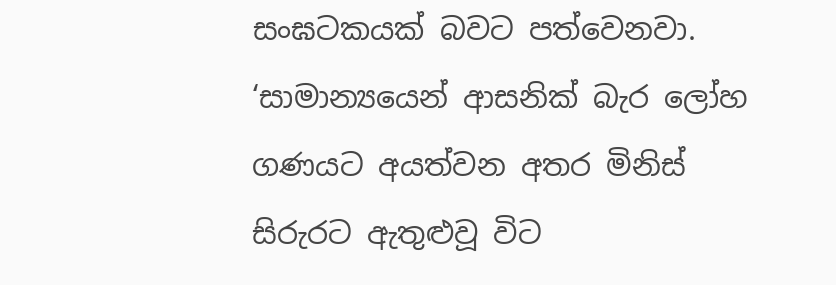සංඝටකයක් බවට පත්වෙනවා. ‘සාමාන්‍යයෙන් ආසනික් බැර ලෝහ ගණයට අයත්වන අතර මිනිස් සිරුරට ඇතුළුවූ විට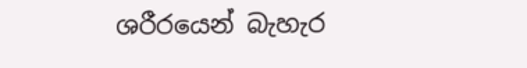ශරීරයෙන් බැහැර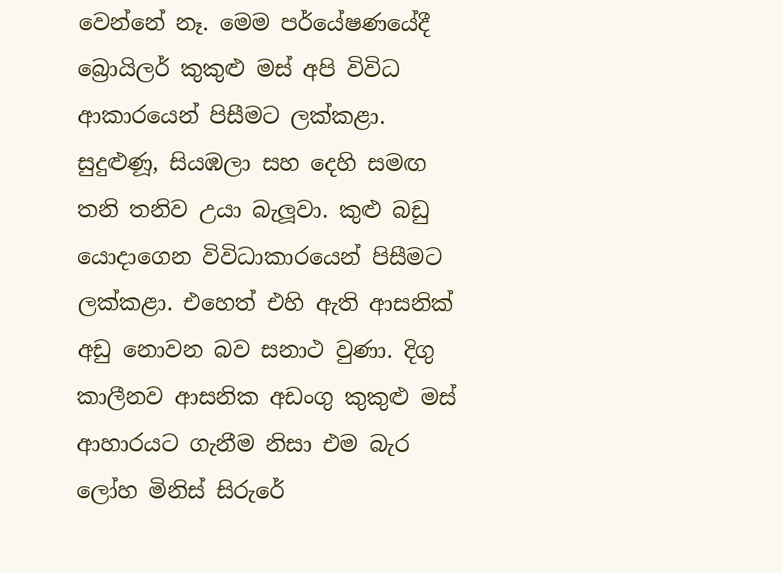වෙන්නේ නෑ. මෙම පර්යේෂණයේදී බ්‍රොයිලර් කුකුළු මස් අපි විවිධ ආකාරයෙන් පිසීමට ලක්කළා. සුදුළුණූ, සියඹලා සහ දෙහි සමඟ තනි තනිව උයා බැලූවා. කුළු බඩු යොදාගෙන විවිධාකාරයෙන් පිසීමට ලක්කළා. එහෙත් එහි ඇති ආසනික් අඩු නොවන බව සනාථ වුණා. දිගු කාලීනව ආසනික අඩංගු කුකුළු මස් ආහාරයට ගැනීම නිසා එම බැර ලෝහ මිනිස් සිරුරේ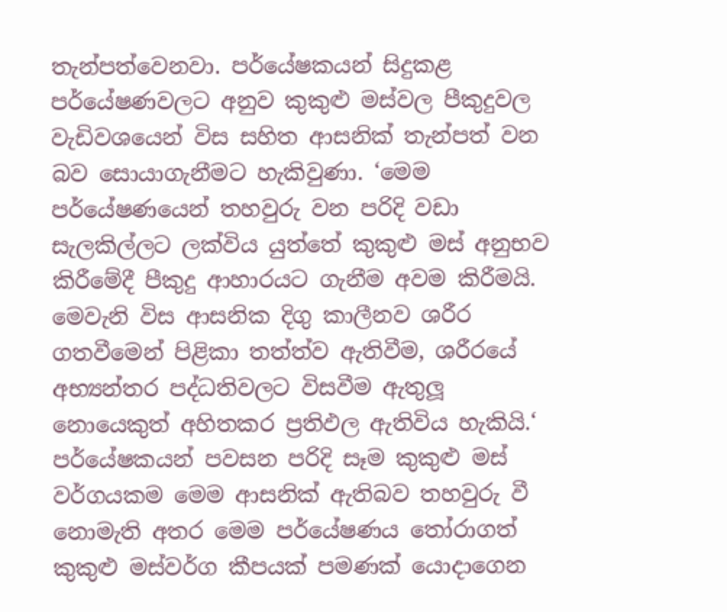තැන්පත්වෙනවා. පර්යේෂකයන් සිදුකළ පර්යේෂණවලට අනුව කුකුළු මස්වල පීකුදුවල වැඩිවශයෙන් විස සහිත ආසනික් තැන්පත් වන බව සොයාගැනීමට හැකිවුණා. ‘මෙම පර්යේෂණයෙන් තහවුරු වන පරිදි වඩා සැලකිල්ලට ලක්විය යුත්තේ කුකුළු මස් අනුභව කිරීමේදී පීකුදු ආහාරයට ගැනීම අවම කිරීමයි. මෙවැනි විස ආසනික දිගු කාලීනව ශරීර ගතවීමෙන් පිළිකා තත්ත්ව ඇතිවීම, ශරීරයේ අභ්‍යන්තර පද්ධතිවලට විසවීම ඇතුලූ නොයෙකුත් අහිතකර ප්‍රතිඵල ඇතිවිය හැකියි.‘ පර්යේෂකයන් පවසන පරිදි සෑම කුකුළු මස් වර්ගයකම මෙම ආසනික් ඇතිබව තහවුරු වී නොමැති අතර මෙම පර්යේෂණය තෝරාගත් කුකුළු මස්වර්ග කීපයක් පමණක් යොදාගෙන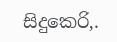සිදුකෙරි‚.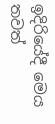ඉදිරියේදී මෙය තවත්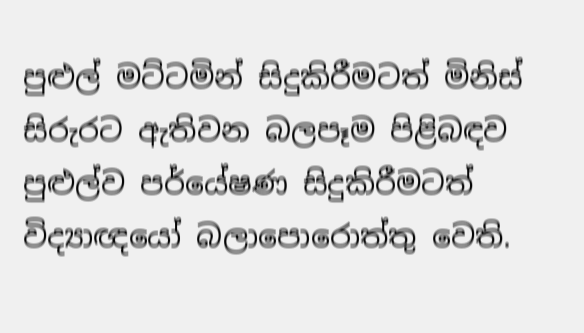පුළුල් මට්ටමින් සිදුකිරීමටත් මිනිස් සිරුරට ඇතිවන බලපෑම පිළිබඳව පුළුල්ව පර්යේෂණ සිදුකිරීමටත් විද්‍යාඥයෝ බලාපොරොත්තු වෙති.